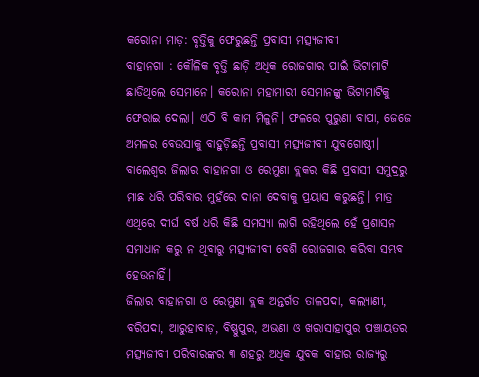କରୋନା ମାଡ଼: ବୃତ୍ତିକୁ ଫେରୁଛନ୍ତି ପ୍ରବାସୀ ମତ୍ସ୍ୟଜୀବୀ
ବାହାନଗା : କୌଳିକ ବୃତ୍ତି ଛାଡ଼ି ଅଧିକ ରୋଜଗାର ପାଇଁ ଭିଟାମାଟି ଛାଡିଥିଲେ ସେମାନେ। କରୋନା ମହାମାରୀ ସେମାନଙ୍କୁ ଭିଟାମାଟିକୁ ଫେରାଇ ଦେଲା। ଏଠି ବି କାମ ମିଳୁନି। ଫଳରେ ପୁରୁଣା ବାପା, ଜେଜେ ଅମଳର ବେଉସାକୁ ବାହୁଡ଼ିଛନ୍ତି ପ୍ରବାସୀ ମତ୍ସ୍ୟଜୀବୀ ଯୁବଗୋଷ୍ଠୀ। ବାଲେଶ୍ୱର ଜିଲାର ବାହାନଗା ଓ ରେମୁଣା ବ୍ଲକର କିଛି ପ୍ରବାସୀ ସମୁଦ୍ରରୁ ମାଛ ଧରି ପରିବାର ମୁହଁରେ ଦାନା ଦେବାକୁ ପ୍ରୟାସ କରୁଛନ୍ତି। ମାତ୍ର ଏଥିରେ ଦୀର୍ଘ ବର୍ଷ ଧରି କିଛି ସମସ୍ୟା ଲାଗି ରହିଥିଲେ ହେଁ ପ୍ରଶାସନ ସମାଧାନ କରୁ ନ ଥିବାରୁ ମତ୍ସ୍ୟଜୀବୀ ବେଶି ରୋଜଗାର କରିବା ସମ୍ଭବ ହେଉନାହିଁ।
ଜିଲାର ବାହାନଗା ଓ ରେମୁଣା ବ୍ଲକ ଅନ୍ତର୍ଗତ ତାଳପଦା, କଲ୍ୟାଣୀ, ବରିପଦା, ଆରୁହାବାଡ଼, ବିଷ୍ଣୁପୁର, ଅଭଣା ଓ ଖରାସାହାପୁର ପଞ୍ଚାୟତର ମତ୍ସ୍ୟଜୀବୀ ପରିବାରଙ୍କର ୩ ଶହରୁ ଅଧିକ ଯୁବକ ବାହାର ରାଜ୍ୟରୁ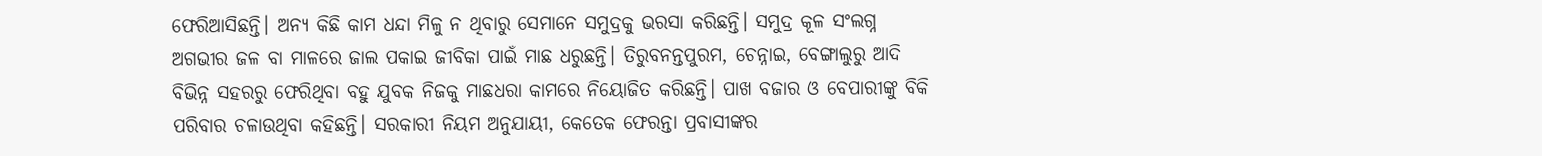ଫେରିଆସିଛନ୍ତି। ଅନ୍ୟ କିଛି କାମ ଧନ୍ଦା ମିଳୁ ନ ଥିବାରୁ ସେମାନେ ସମୁଦ୍ରକୁ ଭରସା କରିଛନ୍ତି। ସମୁଦ୍ର କୂଳ ସଂଲଗ୍ନ ଅଗଭୀର ଜଳ ବା ମାଳରେ ଜାଲ ପକାଇ ଜୀବିକା ପାଇଁ ମାଛ ଧରୁଛନ୍ତି। ତିରୁବନନ୍ତପୁରମ, ଚେନ୍ନାଇ, ବେଙ୍ଗାଲୁରୁ ଆଦି ବିଭିନ୍ନ ସହରରୁ ଫେରିଥିବା ବହୁ ଯୁବକ ନିଜକୁ ମାଛଧରା କାମରେ ନିୟୋଜିତ କରିଛନ୍ତି। ପାଖ ବଜାର ଓ ବେପାରୀଙ୍କୁ ବିକି ପରିବାର ଚଳାଉଥିବା କହିଛନ୍ତି। ସରକାରୀ ନିୟମ ଅନୁଯାୟୀ, କେତେକ ଫେରନ୍ତା ପ୍ରବାସୀଙ୍କର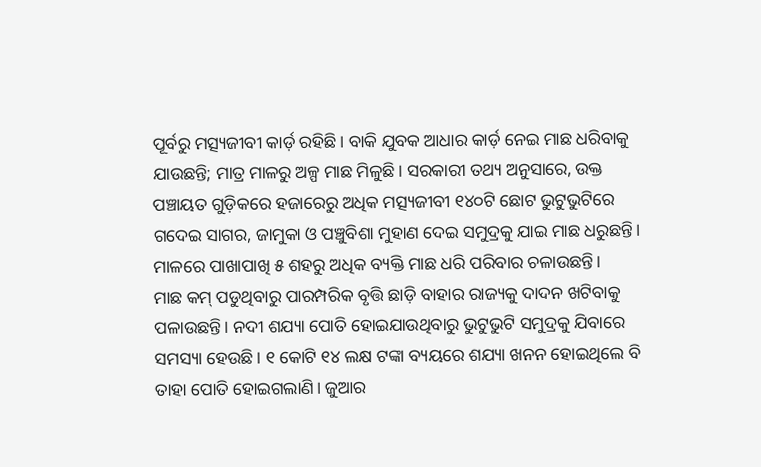ପୂର୍ବରୁ ମତ୍ସ୍ୟଜୀବୀ କାର୍ଡ଼ ରହିଛି। ବାକି ଯୁବକ ଆଧାର କାର୍ଡ଼ ନେଇ ମାଛ ଧରିବାକୁ ଯାଉଛନ୍ତି; ମାତ୍ର ମାଳରୁ ଅଳ୍ପ ମାଛ ମିଳୁଛି। ସରକାରୀ ତଥ୍ୟ ଅନୁସାରେ, ଉକ୍ତ ପଞ୍ଚାୟତ ଗୁଡ଼ିକରେ ହଜାରେରୁ ଅଧିକ ମତ୍ସ୍ୟଜୀବୀ ୧୪୦ଟି ଛୋଟ ଭୁଟୁଭୁଟିରେ ଗଦେଇ ସାଗର, ଜାମୁକା ଓ ପଞ୍ଚୁବିଶା ମୁହାଣ ଦେଇ ସମୁଦ୍ରକୁ ଯାଇ ମାଛ ଧରୁଛନ୍ତି। ମାଳରେ ପାଖାପାଖି ୫ ଶହରୁ ଅଧିକ ବ୍ୟକ୍ତି ମାଛ ଧରି ପରିବାର ଚଳାଉଛନ୍ତି।
ମାଛ କମ୍ ପଡୁଥିବାରୁ ପାରମ୍ପରିକ ବୃତ୍ତି ଛାଡ଼ି ବାହାର ରାଜ୍ୟକୁ ଦାଦନ ଖଟିବାକୁ ପଳାଉଛନ୍ତି। ନଦୀ ଶଯ୍ୟା ପୋତି ହୋଇଯାଉଥିବାରୁ ଭୁଟୁଭୁଟି ସମୁଦ୍ରକୁ ଯିବାରେ ସମସ୍ୟା ହେଉଛି। ୧ କୋଟି ୧୪ ଲକ୍ଷ ଟଙ୍କା ବ୍ୟୟରେ ଶଯ୍ୟା ଖନନ ହୋଇଥିଲେ ବି ତାହା ପୋତି ହୋଇଗଲାଣି। ଜୁଆର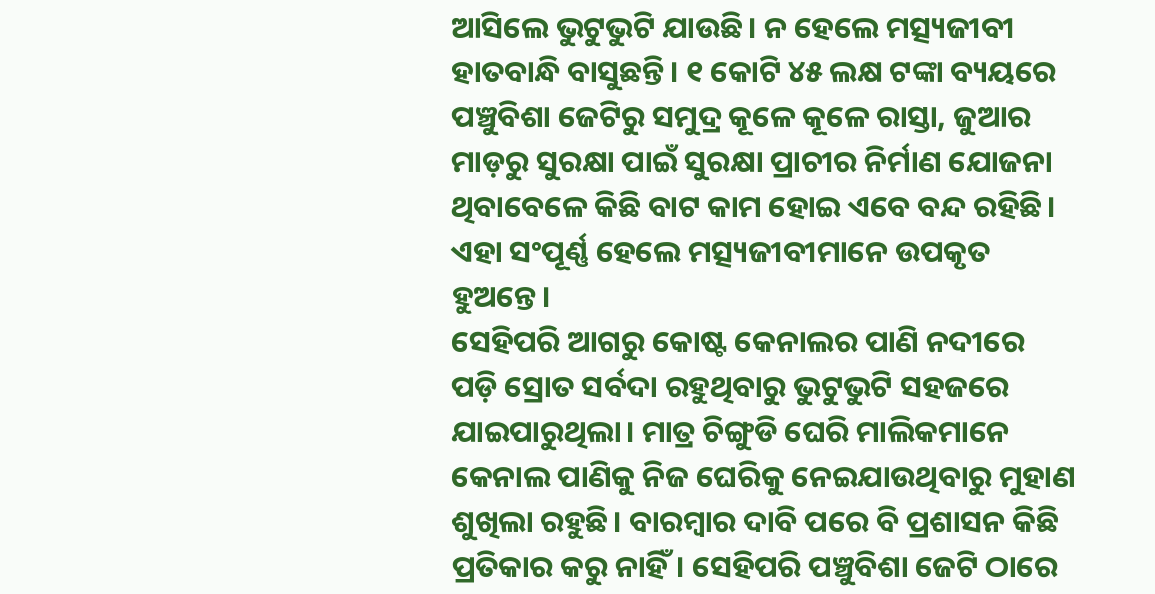ଆସିଲେ ଭୁଟୁଭୁଟି ଯାଉଛି। ନ ହେଲେ ମତ୍ସ୍ୟଜୀବୀ ହାତବାନ୍ଧି ବାସୁଛନ୍ତି। ୧ କୋଟି ୪୫ ଲକ୍ଷ ଟଙ୍କା ବ୍ୟୟରେ ପଞ୍ଚୁବିଶା ଜେଟିରୁ ସମୁଦ୍ର କୂଳେ କୂଳେ ରାସ୍ତା, ଜୁଆର ମାଡ଼ରୁ ସୁରକ୍ଷା ପାଇଁ ସୁରକ୍ଷା ପ୍ରାଚୀର ନିର୍ମାଣ ଯୋଜନା ଥିବାବେଳେ କିଛି ବାଟ କାମ ହୋଇ ଏବେ ବନ୍ଦ ରହିଛି। ଏହା ସଂପୂର୍ଣ୍ଣ ହେଲେ ମତ୍ସ୍ୟଜୀବୀମାନେ ଉପକୃତ ହୁଅନ୍ତେ।
ସେହିପରି ଆଗରୁ କୋଷ୍ଟ କେନାଲର ପାଣି ନଦୀରେ ପଡ଼ି ସ୍ରୋତ ସର୍ବଦା ରହୁଥିବାରୁ ଭୁଟୁଭୁଟି ସହଜରେ ଯାଇପାରୁଥିଲା। ମାତ୍ର ଚିଙ୍ଗୁଡି ଘେରି ମାଲିକମାନେ କେନାଲ ପାଣିକୁ ନିଜ ଘେରିକୁ ନେଇଯାଉଥିବାରୁ ମୁହାଣ ଶୁଖିଲା ରହୁଛି। ବାରମ୍ବାର ଦାବି ପରେ ବି ପ୍ରଶାସନ କିଛି ପ୍ରତିକାର କରୁ ନାହିଁ। ସେହିପରି ପଞ୍ଚୁବିଶା ଜେଟି ଠାରେ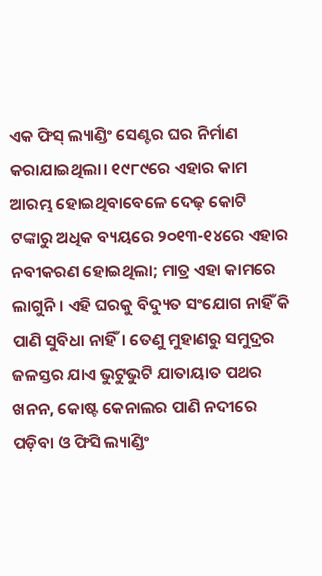ଏକ ଫିସ୍ ଲ୍ୟାଣ୍ଡିଂ ସେଣ୍ଟର ଘର ନିର୍ମାଣ କରାଯାଇଥିଲା। ୧୯୮୯ରେ ଏହାର କାମ ଆରମ୍ଭ ହୋଇଥିବାବେଳେ ଦେଢ଼ କୋଟି ଟଙ୍କାରୁ ଅଧିକ ବ୍ୟୟରେ ୨୦୧୩-୧୪ରେ ଏହାର ନବୀକରଣ ହୋଇଥିଲା; ମାତ୍ର ଏହା କାମରେ ଲାଗୁନି। ଏହି ଘରକୁ ବିଦ୍ୟୁତ ସଂଯୋଗ ନାହିଁ କି ପାଣି ସୁବିଧା ନାହିଁ। ତେଣୁ ମୁହାଣରୁ ସମୁଦ୍ରର ଜଳସ୍ତର ଯାଏ ଭୁଟୁଭୁଟି ଯାତାୟାତ ପଥର ଖନନ, କୋଷ୍ଟ କେନାଲର ପାଣି ନଦୀରେ ପଡ଼ିବା ଓ ଫିସି ଲ୍ୟାଣ୍ଡିଂ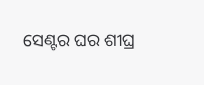ସେଣ୍ଟର ଘର ଶୀଘ୍ର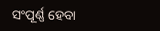ସଂପୂର୍ଣ୍ଣ ହେବା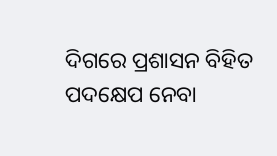ଦିଗରେ ପ୍ରଶାସନ ବିହିତ ପଦକ୍ଷେପ ନେବା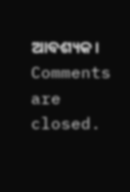ଆବଶ୍ୟକ।
Comments are closed.